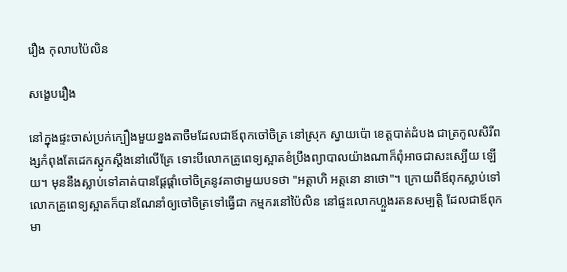រឿង កុលាបប៉ៃលិន

សង្ខេបរឿង

នៅក្នុងផ្ទះចាស់ប្រក់ក្បឿងមួយខ្នងតាចឺមដែលជាឪពុកចៅចិត្រ នៅស្រុក ស្វាយប៉ោ ខេត្តបាត់ដំបង ជាត្រកូលសិរីពង្សកំពុងតែដេកស្តូកស្តឹងនៅលើគ្រែ ទោះបីលោកគ្រូពេទ្យស្អាតខំប្រឹងព្យាបាលយ៉ាងណាក៏ពុំអាចជាសះស្បើយ ឡើយ។ មុននឹងស្លាប់ទៅគាត់បានផ្តែផ្តាំចៅចិត្រនូវគាថាមួយបទថា "អត្តាហិ អត្តនោ នាថោ"។ ក្រោយពីឪពុកស្លាប់ទៅ លោកគ្រូពេទ្យស្អាតក៏បានណែនាំឲ្យចៅចិត្រទៅធ្វើជា កម្មករនៅប៉ៃលិន នៅផ្ទះលោកហ្លួងរតនសម្បត្តិ ដែលជាឪពុកមា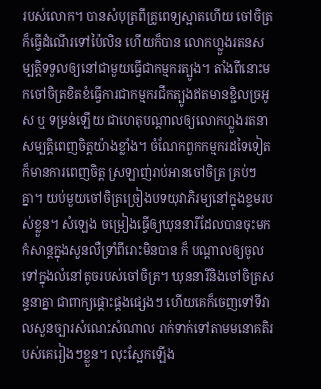របស់លោក។ បានសំបុត្រពីគ្រូពេទ្យស្អាតហើយ ចៅចិត្រក៏ធ្វើដំណើរទៅប៉ៃលិន ហើយក៏បាន លោកហ្លួងរតនសម្បត្តិទទួលឲ្យនៅជាមួយធ្វើជាកម្មករត្បូង។ តាំងពីនោះមកចៅចិត្រខិតខំធ្វើការជាកម្មករជីកត្បូងឥតមានខ្ជិលច្រអូស ឬ ទម្រន់ឡើយ ជាហេតុបណ្តាលឲ្យលោកហ្លួងរតនាសម្បត្តិពេញចិត្តយ៉ាងខ្លាំង។ ចំណែកពួកកម្មករដទៃទៀតក៏មានការពេញចិត្ត ស្រឡាញ់រាប់អានចៅចិត្រ គ្រប់ៗគ្នា។ យប់មួយចៅចិត្រច្រៀងបទយុវាភិរម្យនៅក្នុងខ្ទមរបស់ខ្លួន។ សំឡេង ចម្រៀងធ្វើឲ្យឃុននារីដែលបានចុះមកកំសាន្តក្នុងសួនលឺទ្រាំពីរោះមិនបាន ក៏ បណ្តាលឲ្យចូលទៅក្នុងលំនៅតូចរបស់ចៅចិត្រ។ ឃុននារីនិងចៅចិត្រសន្ទនាគ្នា ជាពាក្យផ្តោះផ្តងផ្សេងៗ ហើយគេក៏ចេញទៅទីវាលសួនច្បារសំណេះសំណាល រាក់ទាក់ទៅតាមមនោគតិរបស់គេរៀងៗខ្លួន។ លុះស្អែកឡើង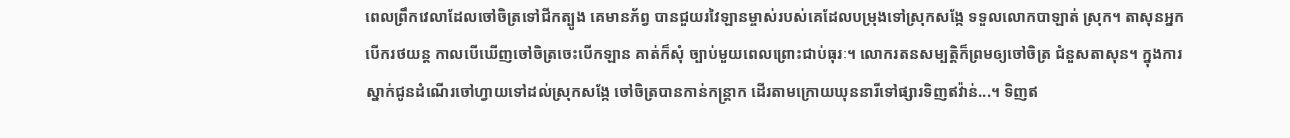ពេលព្រឹកវេលាដែលចៅចិត្រទៅជីកត្បូង គេមានភ័ព្វ បានជួយរវៃឡានម្ចាស់របស់គេដែលបម្រុងទៅស្រុកសង្កែ ទទួលលោកបាឡាត់ ស្រុក។ តាសុនអ្នកបើករថយន្ត កាលបើឃើញចៅចិត្រចេះបើកឡាន គាត់ក៏សុំ ច្បាប់មួយពេលព្រោះជាប់ធុរៈ។ លោករតនសម្បត្តិក៏ព្រមឲ្យចៅចិត្រ ជំនួសតាសុន។ ក្នុងការស្នាក់ជូនដំណើរចៅហ្វាយទៅដល់ស្រុកសង្កែ ចៅចិត្របានកាន់កន្ត្រាក ដើរតាមក្រោយឃុននារីទៅផ្សារទិញឥវ៉ាន់...។ ទិញឥ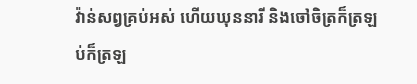វ៉ាន់សព្វគ្រប់អស់ ហើយឃុននារី និងចៅចិត្រក៏ត្រឡប់ក៏ត្រឡ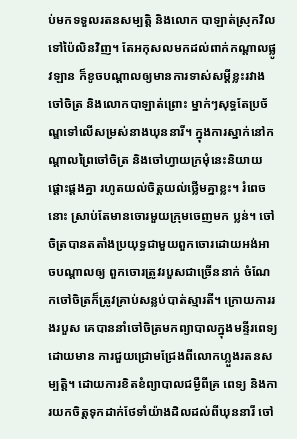ប់មកទទួលរតនសម្បត្តិ និងលោក បាឡាត់ស្រុកវិលទៅប៉ៃលិនវិញ។ តែអកុសលមកដល់ពាក់កណ្តាលផ្លូវឡាន ក៏ខូចបណ្ដាលឲ្យមានការទាស់សម្តីខ្លះរវាងចៅចិត្រ និងលោកបាឡាត់ព្រោះ ម្នាក់ៗសុទ្ធតែប្រច័ណ្ឌទៅលើសម្រស់នាងឃុននារី។ ក្នុងការស្នាក់នៅកណ្តាលព្រៃចៅចិត្រ និងចៅហ្វាយក្រមុំនេះនិយាយផ្តោះផ្តងគ្នា រហូតយល់ចិត្តយល់ថ្លើមគ្នាខ្លះ។ រំពេចនោះ ស្រាប់តែមានចោរមួយក្រុមចេញមក ប្លន់។ ចៅចិត្របានតតាំងប្រយុទ្ធជាមួយពួកចោរដោយអង់អាចបណ្ដាលឲ្យ ពួកចោរត្រូវរបួសជាច្រើននាក់ ចំណែកចៅចិត្រក៏ត្រូវគ្រាប់សន្លប់បាត់ស្មារតី។ ក្រោយការរងរបួស គេបាននាំចៅចិត្រមកព្យាបាលក្នុងមន្ទីរពេទ្យដោយមាន ការជួយជ្រោមជ្រែងពីលោកហ្លួងរតនសម្បត្តិ។ ដោយការខិតខំព្យាបាលជម្ងឺពីគ្រ ពេទ្យ និងការយកចិត្តទុកដាក់ថែទាំយ៉ាងដិលដល់ពីឃុននារី ចៅ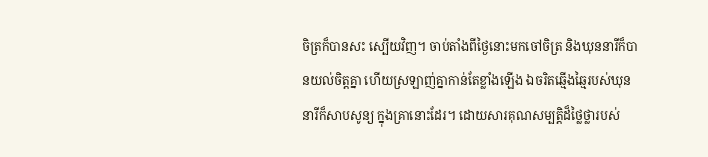ចិត្រក៏បានសះ ស្បើយវិញ។ ចាប់តាំងពីថ្ងៃនោះមកចៅចិត្រ និងឃុននារីក៏បានយល់ចិត្តគ្នា ហើយស្រឡាញ់គ្នាកាន់តែខ្លាំងឡើង ឯចរិតឆ្មើងឆ្មៃរបស់ឃុននារីក៏សាបសូន្យ ក្នុងគ្រានោះដែរ។ ដោយសារគុណសម្បត្តិដ៏ថ្លៃថ្លារបស់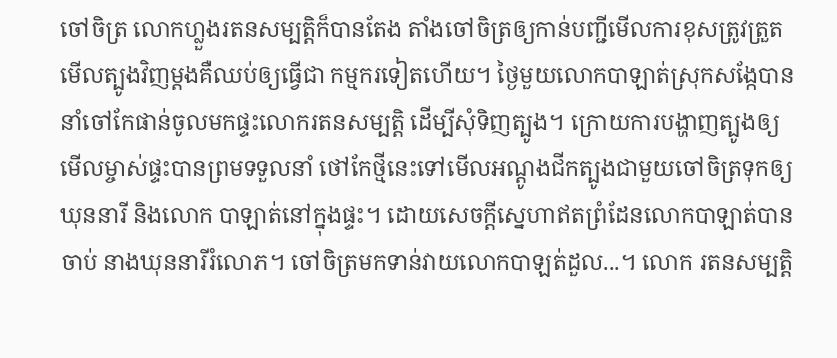ចៅចិត្រ លោកហ្លួងរតនសម្បត្តិក៏បានតែង តាំងចៅចិត្រឲ្យកាន់បញ្ជីមើលការខុសត្រូវត្រួតមើលត្បូងវិញម្តងគឺឈប់ឲ្យធ្វើជា កម្មករទៀតហើយ។ ថ្ងៃមួយលោកបាឡាត់ស្រុកសង្កែបាននាំចៅកែផាន់ចូលមកផ្ទះលោករតនសម្បត្តិ ដើម្បីសុំទិញត្បូង។ ក្រោយការបង្ហាញត្បូងឲ្យមើលម្ចាស់ផ្ទះបានព្រមទទួលនាំ ថៅកែថ្មីនេះទៅមើលអណ្តូងជីកត្បូងជាមួយចៅចិត្រទុកឲ្យឃុននារី និងលោក បាឡាត់នៅក្នុងផ្ទះ។ ដោយសេចក្តីស្នេហាឥតព្រំដែនលោកបាឡាត់បានចាប់ នាងឃុននារីរំលោភ។ ចៅចិត្រមកទាន់វាយលោកបាឡត់ដួល...។ លោក រតនសម្បត្តិ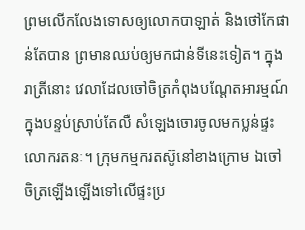ព្រមលើកលែងទោសឲ្យលោកបាឡាត់ និងថៅកែផាន់តែបាន ព្រមានឈប់ឲ្យមកជាន់ទីនេះទៀត។ ក្នុងរាត្រីនោះ វេលាដែលចៅចិត្រកំពុងបណ្តែតអារម្មណ៍ក្នុងបន្ទប់ស្រាប់តែលឺ សំឡេងចោរចូលមកប្លន់ផ្ទះលោករតនៈ។ ក្រុមកម្មករតស៊ូនៅខាងក្រោម ឯចៅ ចិត្រឡើងឡើងទៅលើផ្ទះប្រ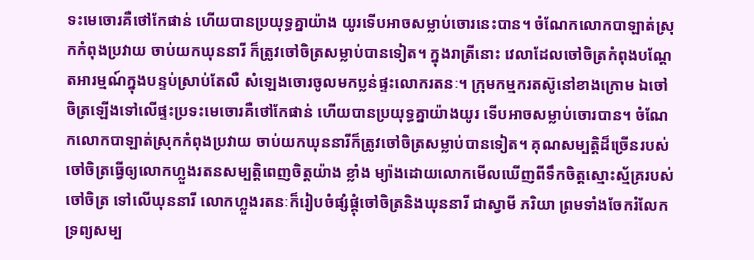ទះមេចោរគឺថៅកែផាន់ ហើយបានប្រយុទ្ធគ្នាយ៉ាង យូរទើបអាចសម្លាប់ចោរនេះបាន។ ចំណែកលោកបាឡាត់ស្រុកកំពុងប្រវាយ ចាប់យកឃុននារី ក៏ត្រូវចៅចិត្រសម្លាប់បានទៀត។ ក្នុងរាត្រីនោះ វេលាដែលចៅចិត្រកំពុងបណ្តែតអារម្មណ៍ក្នុងបន្ទប់ស្រាប់តែលឺ សំឡេងចោរចូលមកប្លន់ផ្ទះលោករតនៈ។ ក្រុមកម្មករតស៊ូនៅខាងក្រោម ឯចៅ ចិត្រឡើងទៅលើផ្ទះប្រទះមេចោរគឺថៅកែផាន់ ហើយបានប្រយុទ្ធគ្នាយ៉ាងយូរ ទើបអាចសម្លាប់ចោរបាន។ ចំណែកលោកបាឡាត់ស្រុកកំពុងប្រវាយ ចាប់យកឃុននារីក៏ត្រូវចៅចិត្រសម្លាប់បានទៀត។ គុណសម្បត្តិដ៏ច្រើនរបស់ចៅចិត្រធ្វើឲ្យលោកហ្លួងរតនសម្បត្តិពេញចិត្តយ៉ាង ខ្លាំង ម្យ៉ាងដោយលោកមើលឃើញពីទឹកចិត្តស្មោះស្ម័គ្ររបស់ចៅចិត្រ ទៅលើឃុននារី លោកហ្លួងរតនៈក៏រៀបចំផ្សំផ្គុំចៅចិត្រនិងឃុននារី ជាស្វាមី ភរិយា ព្រមទាំងចែករំលែកទ្រព្យសម្ប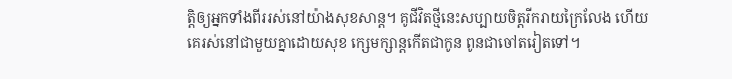ត្តិឲ្យអ្នកទាំងពីររស់នៅយ៉ាងសុខសាន្ត។ គូជីវិតថ្មីនេះសប្បាយចិត្តរីករាយក្រៃលែង ហើយគេរស់នៅជាមួយគ្នាដោយសុខ ក្សេមក្សាន្តកើតជាកូន ពូនជាចៅតរៀតទៅ។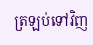ត្រឡប់ទៅវិញ